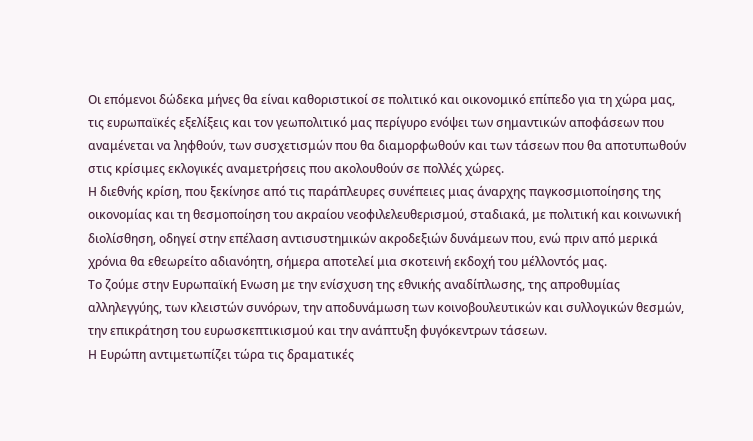Οι επόμενοι δώδεκα μήνες θα είναι καθοριστικοί σε πολιτικό και οικονομικό επίπεδο για τη χώρα μας, τις ευρωπαϊκές εξελίξεις και τον γεωπολιτικό μας περίγυρο ενόψει των σημαντικών αποφάσεων που αναμένεται να ληφθούν, των συσχετισμών που θα διαμορφωθούν και των τάσεων που θα αποτυπωθούν στις κρίσιμες εκλογικές αναμετρήσεις που ακολουθούν σε πολλές χώρες.
Η διεθνής κρίση, που ξεκίνησε από τις παράπλευρες συνέπειες μιας άναρχης παγκοσμιοποίησης της οικονομίας και τη θεσμοποίηση του ακραίου νεοφιλελευθερισμού, σταδιακά, με πολιτική και κοινωνική διολίσθηση, οδηγεί στην επέλαση αντισυστημικών ακροδεξιών δυνάμεων που, ενώ πριν από μερικά χρόνια θα εθεωρείτο αδιανόητη, σήμερα αποτελεί μια σκοτεινή εκδοχή του μέλλοντός μας.
Το ζούμε στην Ευρωπαϊκή Ενωση με την ενίσχυση της εθνικής αναδίπλωσης, της απροθυμίας αλληλεγγύης, των κλειστών συνόρων, την αποδυνάμωση των κοινοβουλευτικών και συλλογικών θεσμών, την επικράτηση του ευρωσκεπτικισμού και την ανάπτυξη φυγόκεντρων τάσεων.
Η Ευρώπη αντιμετωπίζει τώρα τις δραματικές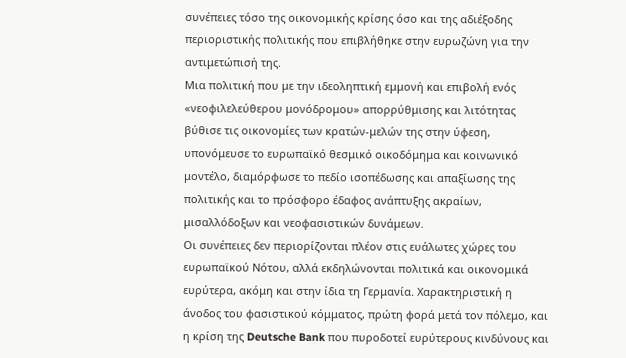συνέπειες τόσο της οικονομικής κρίσης όσο και της αδιέξοδης περιοριστικής πολιτικής που επιβλήθηκε στην ευρωζώνη για την αντιμετώπισή της.
Μια πολιτική που με την ιδεοληπτική εμμονή και επιβολή ενός «νεοφιλελεύθερου μονόδρομου» απορρύθμισης και λιτότητας βύθισε τις οικονομίες των κρατών-μελών της στην ύφεση, υπονόμευσε το ευρωπαϊκό θεσμικό οικοδόμημα και κοινωνικό μοντέλο, διαμόρφωσε το πεδίο ισοπέδωσης και απαξίωσης της πολιτικής και το πρόσφορο έδαφος ανάπτυξης ακραίων, μισαλλόδοξων και νεοφασιστικών δυνάμεων.
Οι συνέπειες δεν περιορίζονται πλέον στις ευάλωτες χώρες του ευρωπαϊκού Νότου, αλλά εκδηλώνονται πολιτικά και οικονομικά ευρύτερα, ακόμη και στην ίδια τη Γερμανία. Χαρακτηριστική η άνοδος του φασιστικού κόμματος, πρώτη φορά μετά τον πόλεμο, και η κρίση της Deutsche Bank που πυροδοτεί ευρύτερους κινδύνους και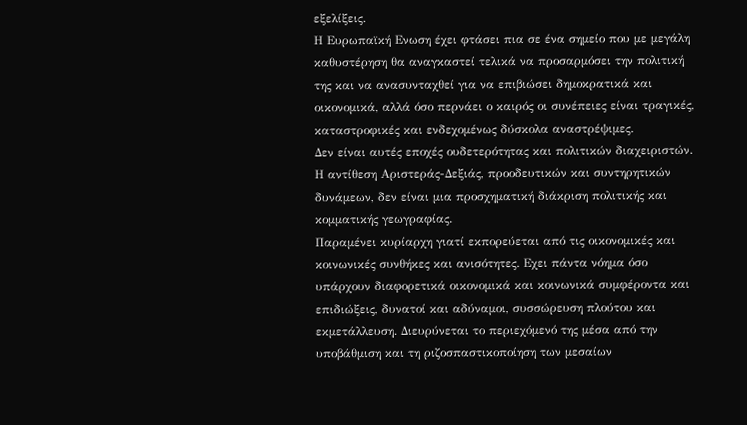εξελίξεις.
Η Ευρωπαϊκή Ενωση έχει φτάσει πια σε ένα σημείο που με μεγάλη καθυστέρηση θα αναγκαστεί τελικά να προσαρμόσει την πολιτική της και να ανασυνταχθεί για να επιβιώσει δημοκρατικά και οικονομικά, αλλά όσο περνάει ο καιρός οι συνέπειες είναι τραγικές, καταστροφικές και ενδεχομένως δύσκολα αναστρέψιμες.
Δεν είναι αυτές εποχές ουδετερότητας και πολιτικών διαχειριστών. Η αντίθεση Αριστεράς-Δεξιάς, προοδευτικών και συντηρητικών δυνάμεων, δεν είναι μια προσχηματική διάκριση πολιτικής και κομματικής γεωγραφίας.
Παραμένει κυρίαρχη γιατί εκπορεύεται από τις οικονομικές και κοινωνικές συνθήκες και ανισότητες. Εχει πάντα νόημα όσο υπάρχουν διαφορετικά οικονομικά και κοινωνικά συμφέροντα και επιδιώξεις, δυνατοί και αδύναμοι, συσσώρευση πλούτου και εκμετάλλευση. Διευρύνεται το περιεχόμενό της μέσα από την υποβάθμιση και τη ριζοσπαστικοποίηση των μεσαίων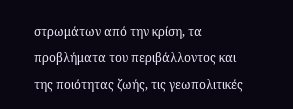στρωμάτων από την κρίση, τα προβλήματα του περιβάλλοντος και της ποιότητας ζωής, τις γεωπολιτικές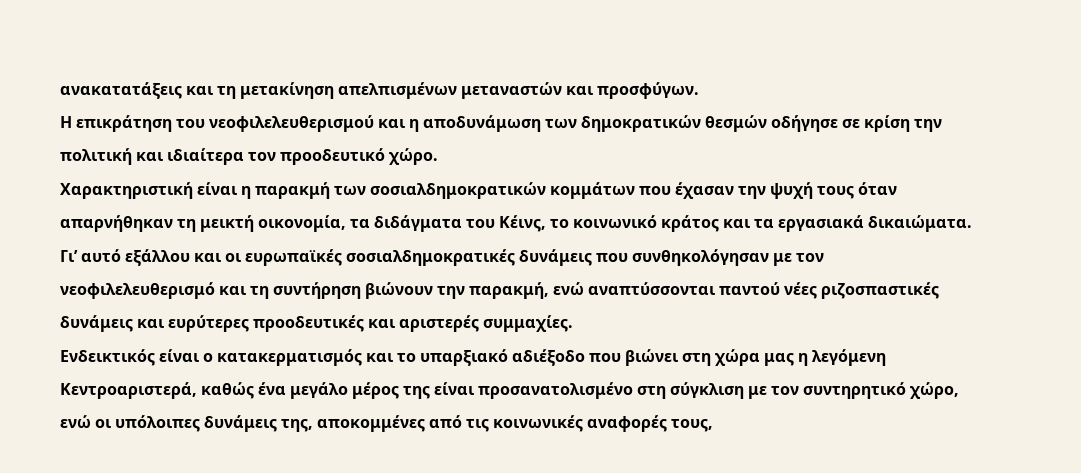ανακατατάξεις και τη μετακίνηση απελπισμένων μεταναστών και προσφύγων.
Η επικράτηση του νεοφιλελευθερισμού και η αποδυνάμωση των δημοκρατικών θεσμών οδήγησε σε κρίση την πολιτική και ιδιαίτερα τον προοδευτικό χώρο.
Χαρακτηριστική είναι η παρακμή των σοσιαλδημοκρατικών κομμάτων που έχασαν την ψυχή τους όταν απαρνήθηκαν τη μεικτή οικονομία, τα διδάγματα του Κέινς, το κοινωνικό κράτος και τα εργασιακά δικαιώματα.
Γι’ αυτό εξάλλου και οι ευρωπαϊκές σοσιαλδημοκρατικές δυνάμεις που συνθηκολόγησαν με τον νεοφιλελευθερισμό και τη συντήρηση βιώνουν την παρακμή, ενώ αναπτύσσονται παντού νέες ριζοσπαστικές δυνάμεις και ευρύτερες προοδευτικές και αριστερές συμμαχίες.
Ενδεικτικός είναι ο κατακερματισμός και το υπαρξιακό αδιέξοδο που βιώνει στη χώρα μας η λεγόμενη Κεντροαριστερά, καθώς ένα μεγάλο μέρος της είναι προσανατολισμένο στη σύγκλιση με τον συντηρητικό χώρο, ενώ οι υπόλοιπες δυνάμεις της, αποκομμένες από τις κοινωνικές αναφορές τους,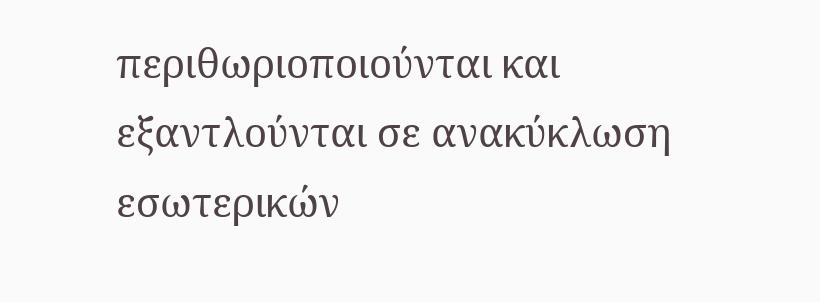περιθωριοποιούνται και εξαντλούνται σε ανακύκλωση εσωτερικών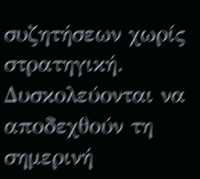συζητήσεων χωρίς στρατηγική.
Δυσκολεύονται να αποδεχθούν τη σημερινή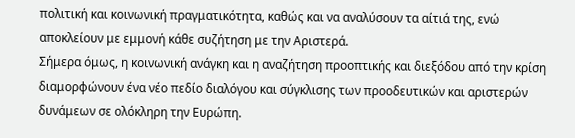πολιτική και κοινωνική πραγματικότητα, καθώς και να αναλύσουν τα αίτιά της, ενώ αποκλείουν με εμμονή κάθε συζήτηση με την Αριστερά.
Σήμερα όμως, η κοινωνική ανάγκη και η αναζήτηση προοπτικής και διεξόδου από την κρίση διαμορφώνουν ένα νέο πεδίο διαλόγου και σύγκλισης των προοδευτικών και αριστερών δυνάμεων σε ολόκληρη την Ευρώπη.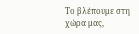Το βλέπουμε στη χώρα μας,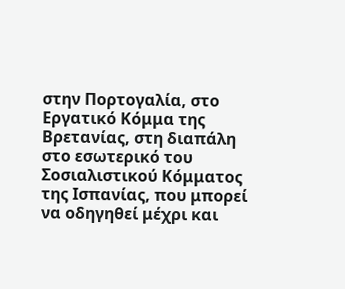στην Πορτογαλία, στο Εργατικό Κόμμα της Βρετανίας, στη διαπάλη στο εσωτερικό του Σοσιαλιστικού Κόμματος της Ισπανίας, που μπορεί να οδηγηθεί μέχρι και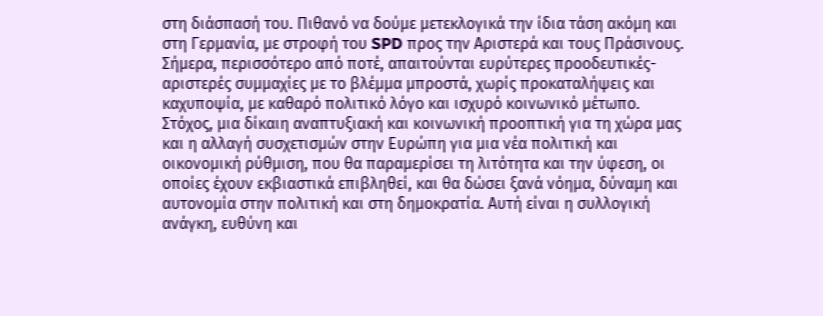στη διάσπασή του. Πιθανό να δούμε μετεκλογικά την ίδια τάση ακόμη και στη Γερμανία, με στροφή του SPD προς την Αριστερά και τους Πράσινους.
Σήμερα, περισσότερο από ποτέ, απαιτούνται ευρύτερες προοδευτικές-αριστερές συμμαχίες με το βλέμμα μπροστά, χωρίς προκαταλήψεις και καχυποψία, με καθαρό πολιτικό λόγο και ισχυρό κοινωνικό μέτωπο.
Στόχος, μια δίκαιη αναπτυξιακή και κοινωνική προοπτική για τη χώρα μας και η αλλαγή συσχετισμών στην Ευρώπη για μια νέα πολιτική και οικονομική ρύθμιση, που θα παραμερίσει τη λιτότητα και την ύφεση, οι οποίες έχουν εκβιαστικά επιβληθεί, και θα δώσει ξανά νόημα, δύναμη και αυτονομία στην πολιτική και στη δημοκρατία. Αυτή είναι η συλλογική ανάγκη, ευθύνη και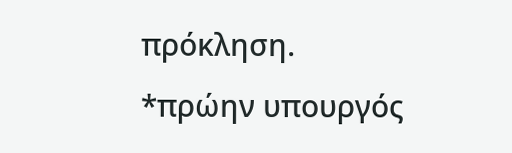πρόκληση.
*πρώην υπουργός